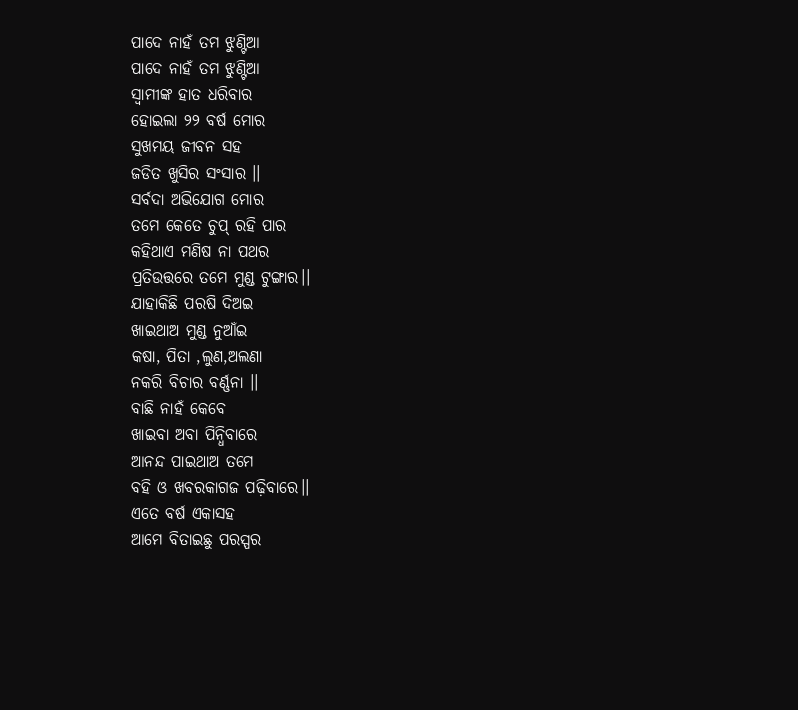ପାଦେ ନାହଁ ତମ ଝୁଣ୍ଟିଆ
ପାଦେ ନାହଁ ତମ ଝୁଣ୍ଟିଆ
ସ୍ବାମୀଙ୍କ ହାତ ଧରିବାର
ହୋଇଲା ୨୨ ବର୍ଷ ମୋର
ସୁଖମୟ ଜୀବନ ସହ
ଜଡିତ ଖୁସିର ସଂସାର ।।
ସର୍ବଦା ଅଭିଯୋଗ ମୋର
ତମେ କେତେ ଚୁପ୍ ରହି ପାର
କହିଥାଏ ମଣିଷ ନା ପଥର
ପ୍ରତିଉତ୍ତରେ ତମେ ମୁଣ୍ଡ ଟୁଙ୍ଗାର।।
ଯାହାକିଛି ପରଷି ଦିଅଇ
ଖାଇଥାଅ ମୁଣ୍ଡ ନୁଆଁଇ
କଷା, ପିତା ,ଲୁଣ,ଅଲଣା
ନକରି ବିଚାର ବର୍ଣ୍ଣନା ।।
ବାଛି ନାହଁ କେବେ
ଖାଇବା ଅବା ପିନ୍ଧିବାରେ
ଆନନ୍ଦ ପାଇଥାଅ ତମେ
ବହି ଓ ଖବରକାଗଜ ପଢ଼ିବାରେ।।
ଏତେ ବର୍ଷ ଏକାସହ
ଆମେ ବିତାଇଛୁ ପରସ୍ପର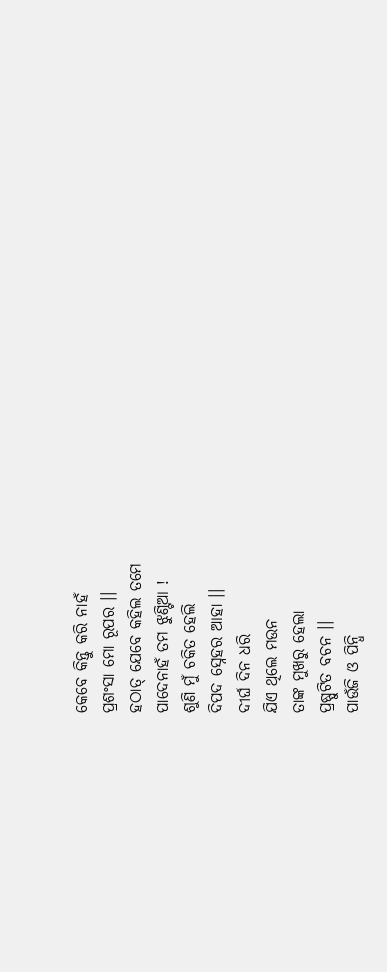କେବେ କିନ୍ତୁ କରି ନାହଁ
ପ୍ରଶଂସା ମୋ ରୂପର ।।
ହଠାତ୍ ଯେବେ କହିଲ ତମେ
ପାଦେନାହଁ ତମ ଝୁଣ୍ଟିଆ !
ଶୁଣି ମୁଁ ଚକିତ ହେଲି
ଦିପଦ ସ୍ନେହର ଆହା ।।
ଦୀର୍ଘ ଦିନ ଧରି
ଯିଏ ଥିଲେ ମଉନ
ତାଙ୍କ ମୁଖରୁ ହେଲା
ପ୍ରଷ୍ପୁଟିତ ବଚନ ।।
ପାଉଁଜି ଓ ପିନ୍ଧି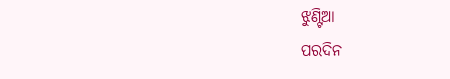ଝୁଣ୍ଟିଆ
ପରଦିନ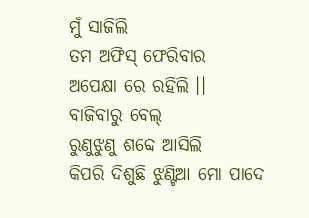ମୁଁ ସାଜିଲି
ତମ ଅଫିସ୍ ଫେରିବାର
ଅପେକ୍ଷା ରେ ରହିଲି ।।
ବାଜିବାରୁ ବେଲ୍
ରୁଣୁଝୁଣୁ ଶବ୍ଦେ ଆସିଲି
କିପରି ଦିଶୁଛି ଝୁଣ୍ଟିଆ ମୋ ପାଦେ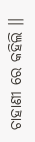ଚାହାଣୀ ରେ କହିଲି ।।